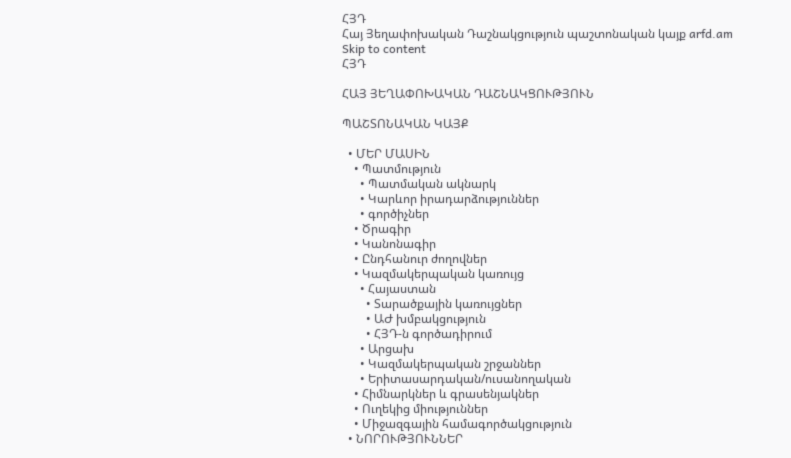ՀՅԴ
Հայ Յեղափոխական Դաշնակցություն պաշտոնական կայք arfd.am
Skip to content
ՀՅԴ

ՀԱՅ ՅԵՂԱՓՈԽԱԿԱՆ ԴԱՇՆԱԿՑՈՒԹՅՈՒՆ

ՊԱՇՏՈՆԱԿԱՆ ԿԱՅՔ

  • ՄԵՐ ՄԱՍԻՆ
    • Պատմություն
      • Պատմական ակնարկ
      • Կարևոր իրադարձություններ
      • գործիչներ
    • Ծրագիր
    • Կանոնագիր
    • Ընդհանուր ժողովներ
    • Կազմակերպական կառույց
      • Հայաստան
        • Տարածքային կառույցներ
        • ԱԺ խմբակցություն
        • ՀՅԴ-ն գործադիրում
      • Արցախ
      • Կազմակերպական շրջաններ
      • Երիտասարդական/ուսանողական
    • Հիմնարկներ և գրասենյակներ
    • Ուղեկից միություններ
    • Միջազգային համագործակցություն
  • ՆՈՐՈՒԹՅՈՒՆՆԵՐ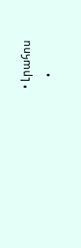• Լրահոս
    •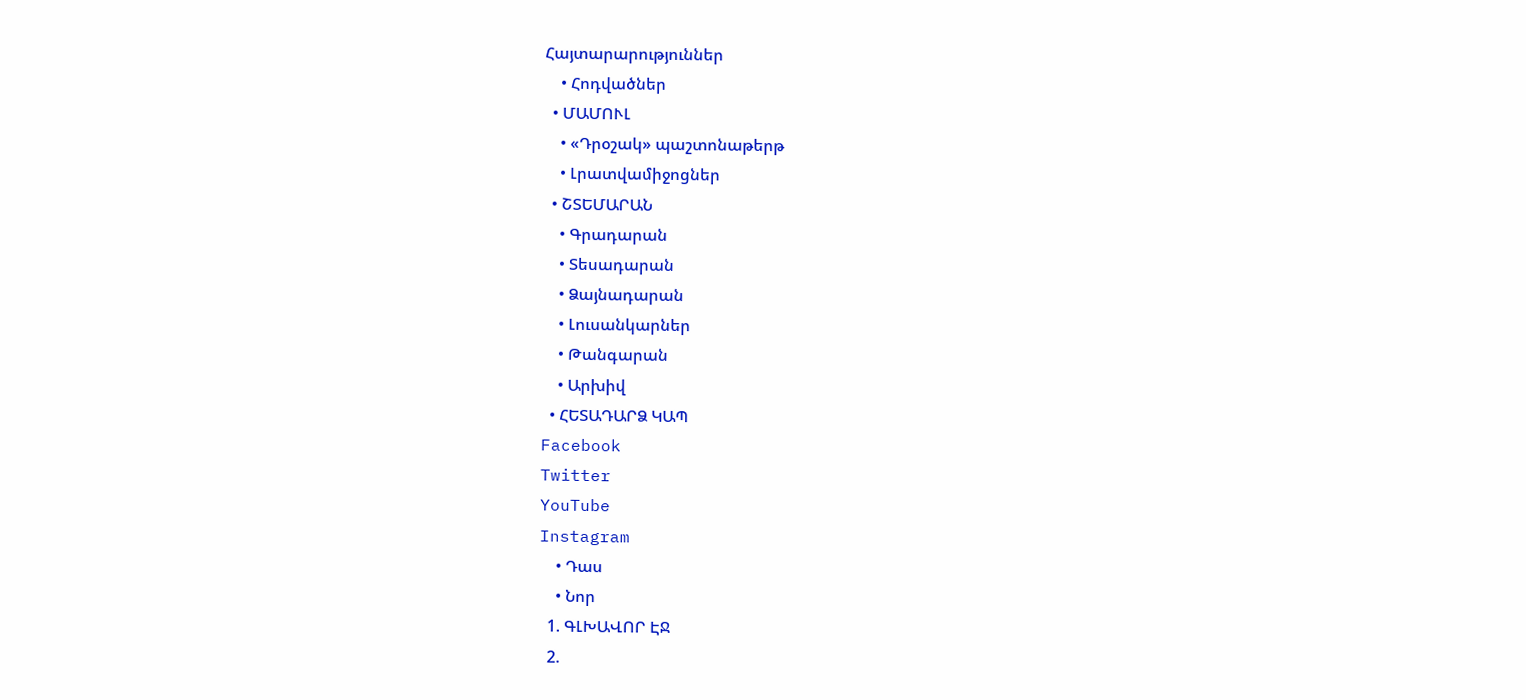Հայտարարություններ
    • Հոդվածներ
  • ՄԱՄՈՒԼ
    • «Դրօշակ» պաշտոնաթերթ
    • Լրատվամիջոցներ
  • ՇՏԵՄԱՐԱՆ
    • Գրադարան
    • Տեսադարան
    • Ձայնադարան
    • Լուսանկարներ
    • Թանգարան
    • Արխիվ
  • ՀԵՏԱԴԱՐՁ ԿԱՊ
Facebook
Twitter
YouTube
Instagram
    • Դաս
    • Նոր
  1. ԳԼԽԱՎՈՐ ԷՋ
  2.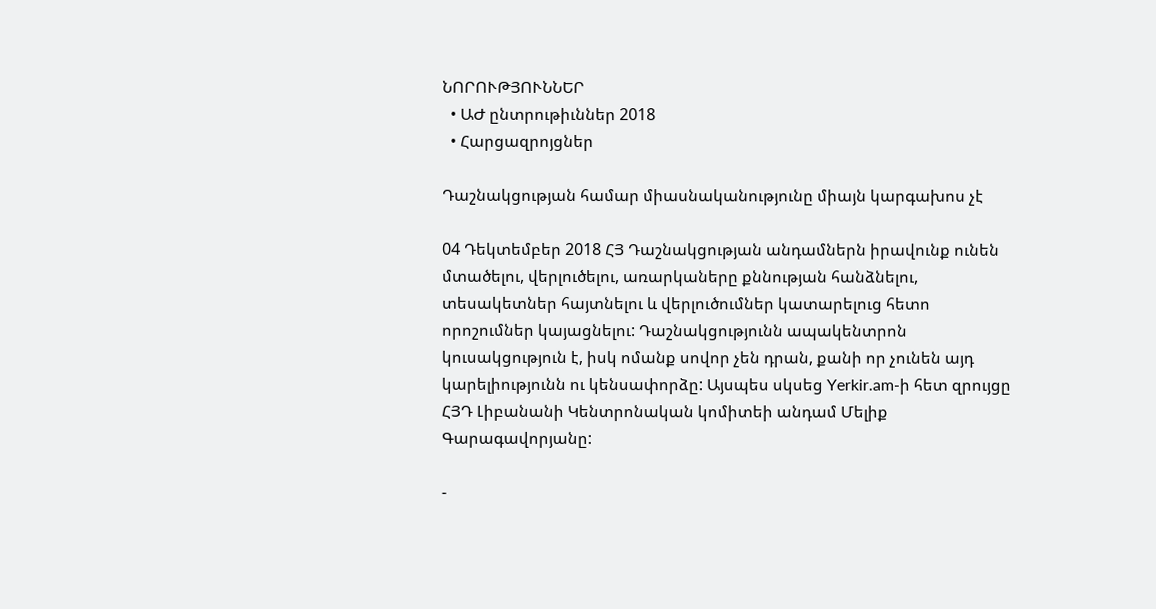ՆՈՐՈՒԹՅՈՒՆՆԵՐ
  • ԱԺ ընտրութիւններ 2018
  • Հարցազրոյցներ

Դաշնակցության համար միասնականությունը միայն կարգախոս չէ

04 Դեկտեմբեր 2018 ՀՅ Դաշնակցության անդամներն իրավունք ունեն մտածելու, վերլուծելու, առարկաները քննության հանձնելու, տեսակետներ հայտնելու և վերլուծումներ կատարելուց հետո որոշումներ կայացնելու: Դաշնակցությունն ապակենտրոն կուսակցություն է, իսկ ոմանք սովոր չեն դրան, քանի որ չունեն այդ կարելիությունն ու կենսափորձը: Այսպես սկսեց Yerkir.am-ի հետ զրույցը ՀՅԴ Լիբանանի Կենտրոնական կոմիտեի անդամ Մելիք Գարագավորյանը:

-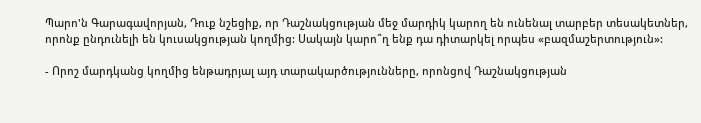Պարո'ն Գարագավորյան, Դուք նշեցիք, որ Դաշնակցության մեջ մարդիկ կարող են ունենալ տարբեր տեսակետներ, որոնք ընդունելի են կուսակցության կողմից: Սակայն կարո՞ղ ենք դա դիտարկել որպես «բազմաշերտություն»:

- Որոշ մարդկանց կողմից ենթադրյալ այդ տարակարծությունները, որոնցով Դաշնակցության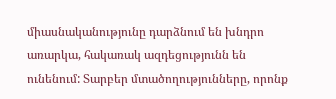միասնականությունը դարձնում են խնդրո առարկա, հակառակ ազդեցությունն են ունենում: Տարբեր մտածողությունները, որոնք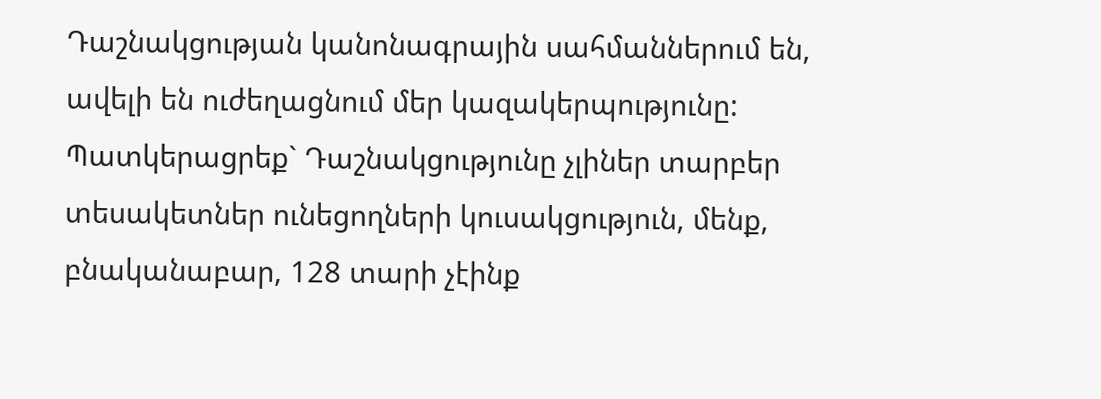Դաշնակցության կանոնագրային սահմաններում են, ավելի են ուժեղացնում մեր կազակերպությունը: Պատկերացրեք` Դաշնակցությունը չլիներ տարբեր տեսակետներ ունեցողների կուսակցություն, մենք, բնականաբար, 128 տարի չէինք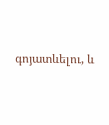գոյատևելու, և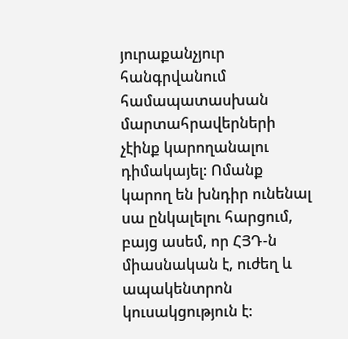յուրաքանչյուր հանգրվանում համապատասխան մարտահրավերների չէինք կարողանալու դիմակայել: Ոմանք կարող են խնդիր ունենալ սա ընկալելու հարցում, բայց ասեմ, որ ՀՅԴ-ն միասնական է, ուժեղ և ապակենտրոն կուսակցություն է: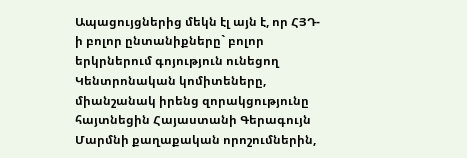Ապացույցներից մեկն էլ այն է, որ ՀՅԴ-ի բոլոր ընտանիքները` բոլոր երկրներում գոյություն ունեցող Կենտրոնական կոմիտեները, միանշանակ իրենց զորակցությունը հայտնեցին Հայաստանի Գերագույն Մարմնի քաղաքական որոշումներին,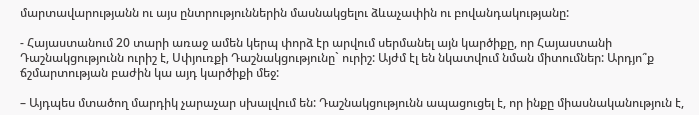մարտավարությանն ու այս ընտրություններին մասնակցելու ձևաչափին ու բովանդակությանը:

- Հայաստանում 20 տարի առաջ ամեն կերպ փորձ էր արվում սերմանել այն կարծիքը, որ Հայաստանի Դաշնակցությունն ուրիշ է, Սփյուռքի Դաշնակցությունը` ուրիշ: Այժմ էլ են նկատվում նման միտումներ: Արդյո՞ք ճշմարտության բաժին կա այդ կարծիքի մեջ:

– Այդպես մտածող մարդիկ չարաչար սխալվում են: Դաշնակցությունն ապացուցել է, որ ինքը միասնականություն է,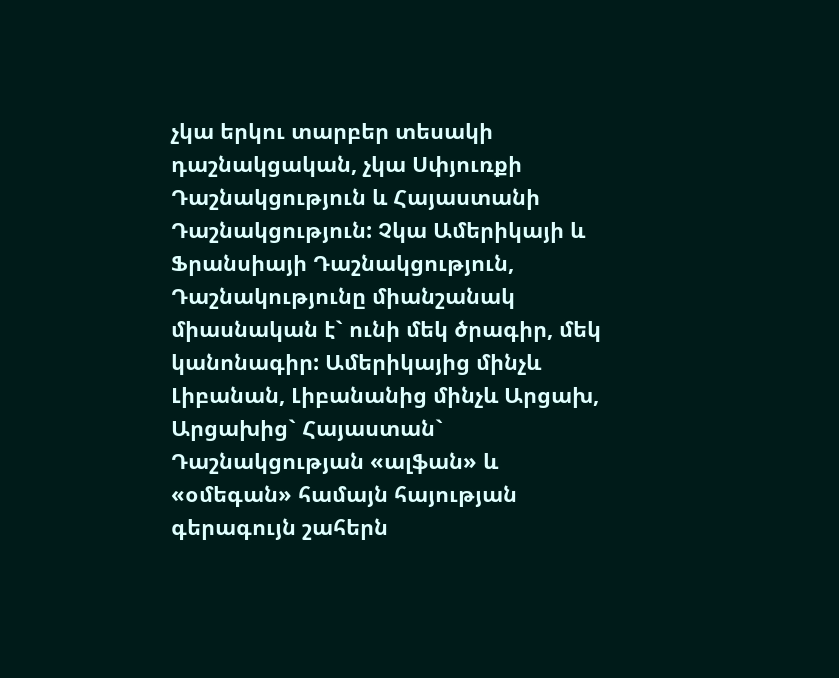չկա երկու տարբեր տեսակի դաշնակցական, չկա Սփյուռքի Դաշնակցություն և Հայաստանի Դաշնակցություն: Չկա Ամերիկայի և Ֆրանսիայի Դաշնակցություն, Դաշնակությունը միանշանակ միասնական է` ունի մեկ ծրագիր, մեկ կանոնագիր: Ամերիկայից մինչև Լիբանան, Լիբանանից մինչև Արցախ, Արցախից` Հայաստան` Դաշնակցության «ալֆան» և «օմեգան» համայն հայության գերագույն շահերն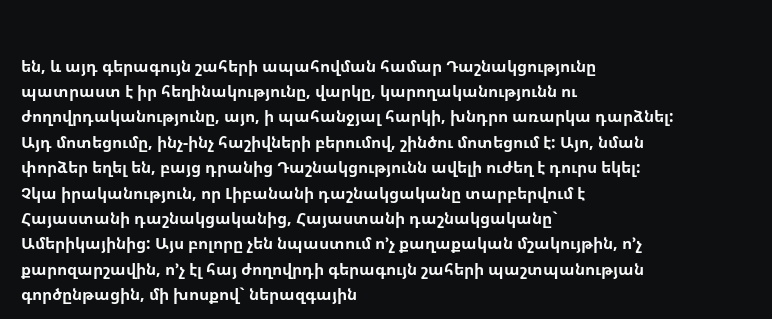են, և այդ գերագույն շահերի ապահովման համար Դաշնակցությունը պատրաստ է իր հեղինակությունը, վարկը, կարողականությունն ու ժողովրդականությունը, այո, ի պահանջյալ հարկի, խնդրո առարկա դարձնել: Այդ մոտեցումը, ինչ-ինչ հաշիվների բերումով, շինծու մոտեցում է: Այո, նման փորձեր եղել են, բայց դրանից Դաշնակցությունն ավելի ուժեղ է դուրս եկել: Չկա իրականություն, որ Լիբանանի դաշնակցականը տարբերվում է Հայաստանի դաշնակցականից, Հայաստանի դաշնակցականը` Ամերիկայինից: Այս բոլորը չեն նպաստում ո’չ քաղաքական մշակույթին, ո’չ քարոզարշավին, ո’չ էլ հայ ժողովրդի գերագույն շահերի պաշտպանության գործընթացին, մի խոսքով` ներազգային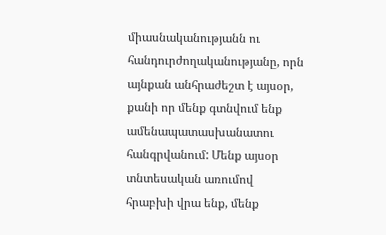միասնականությանն ու հանդուրժողականությանը, որն այնքան անհրաժեշտ է այսօր, քանի որ մենք գտնվում ենք ամենապատասխանատու հանգրվանում: Մենք այսօր տնտեսական առումով հրաբխի վրա ենք, մենք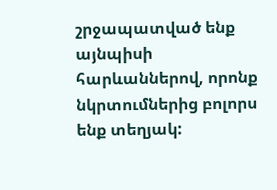շրջապատված ենք այնպիսի հարևաններով, որոնք նկրտումներից բոլորս ենք տեղյակ: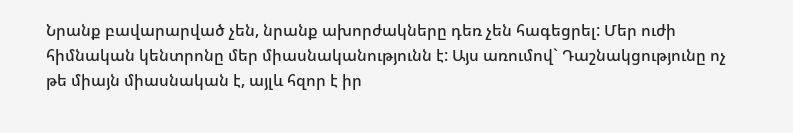Նրանք բավարարված չեն, նրանք ախորժակները դեռ չեն հագեցրել: Մեր ուժի հիմնական կենտրոնը մեր միասնականությունն է: Այս առումով` Դաշնակցությունը ոչ թե միայն միասնական է, այլև հզոր է իր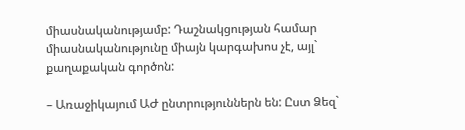միասնականությամբ: Դաշնակցության համար միասնականությունը միայն կարգախոս չէ, այլ` քաղաքական գործոն:

– Առաջիկայում ԱԺ ընտրություններն են: Ըստ Ձեզ`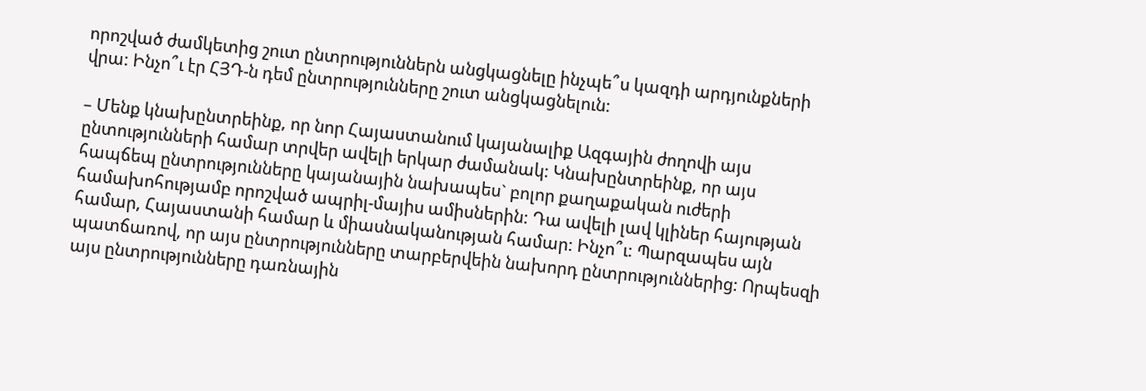որոշված ժամկետից շուտ ընտրություններն անցկացնելը ինչպե՞ս կազդի արդյունքների վրա: Ինչո՞ւ էր ՀՅԴ-ն դեմ ընտրությունները շուտ անցկացնելուն:

– Մենք կնախընտրեինք, որ նոր Հայաստանում կայանալիք Ազգային ժողովի այս ընտությունների համար տրվեր ավելի երկար ժամանակ: Կնախընտրեինք, որ այս հապճեպ ընտրությունները կայանային նախապես` բոլոր քաղաքական ուժերի համախոհությամբ որոշված ապրիլ-մայիս ամիսներին: Դա ավելի լավ կլիներ հայության համար, Հայաստանի համար և միասնականության համար: Ինչո՞ւ: Պարզապես այն պատճառով, որ այս ընտրությունները տարբերվեին նախորդ ընտրություններից: Որպեսզի այս ընտրությունները դառնային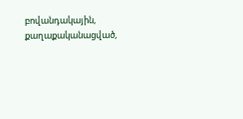բովանդակային, քաղաքականացված,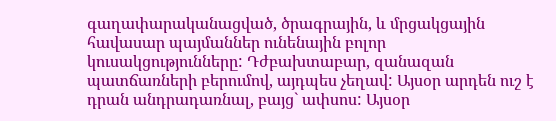գաղափարականացված, ծրագրային, և մրցակցային հավասար պայմաններ ունենային բոլոր կուսակցությունները: Դժբախտաբար, զանազան պատճառների բերումով, այդպես չեղավ: Այսօր արդեն ուշ է դրան անդրադառնալ, բայց` ափսոս: Այսօր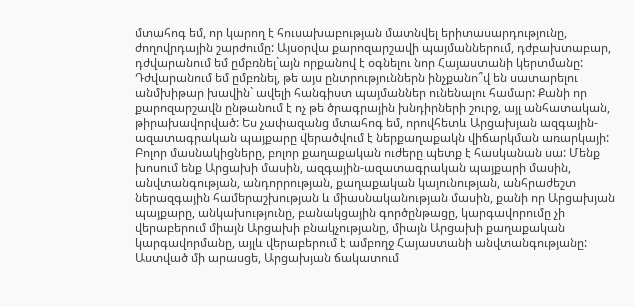մտահոգ եմ, որ կարող է հուսախաբության մատնվել երիտասարդությունը, ժողովրդային շարժումը: Այսօրվա քարոզարշավի պայմաններում, դժբախտաբար, դժվարանում եմ ըմբռնել`այն որքանով է օգնելու նոր Հայաստանի կերտմանը: Դժվարանում եմ ըմբռնել, թե այս ընտրություններն ինչքանո՞վ են սատարելու անմխիթար խավին` ավելի հանգիստ պայմաններ ունենալու համար: Քանի որ քարոզարշավն ընթանում է ոչ թե ծրագրային խնդիրների շուրջ, այլ անհատական, թիրախավորված: Ես չափազանց մտահոգ եմ, որովհետև Արցախյան ազգային-ազատագրական պայքարը վերածվում է ներքաղաքակն վիճարկման առարկայի: Բոլոր մասնակիցները, բոլոր քաղաքական ուժերը պետք է հասկանան սա: Մենք խոսում ենք Արցախի մասին, ազգային-ազատագրական պայքարի մասին, անվտանգության, անդորրության, քաղաքական կայունության, անհրաժեշտ ներազգային համերաշխության և միասնականության մասին, քանի որ Արցախյան պայքարը, անկախությունը, բանակցային գործընթացը, կարգավորումը չի վերաբերում միայն Արցախի բնակչությանը, միայն Արցախի քաղաքական կարգավորմանը, այլև վերաբերում է ամբողջ Հայաստանի անվտանգությանը: Աստված մի արասցե, Արցախյան ճակատում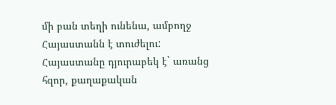մի բան տեղի ունենա, ամբողջ Հայաստանն է տուժելու: Հայաստանը դյուրաբեկ է` առանց հզոր, քաղաքական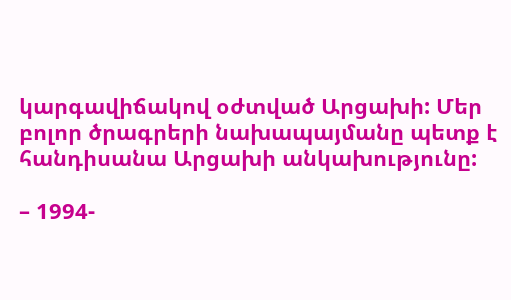կարգավիճակով օժտված Արցախի: Մեր բոլոր ծրագրերի նախապայմանը պետք է հանդիսանա Արցախի անկախությունը:

– 1994-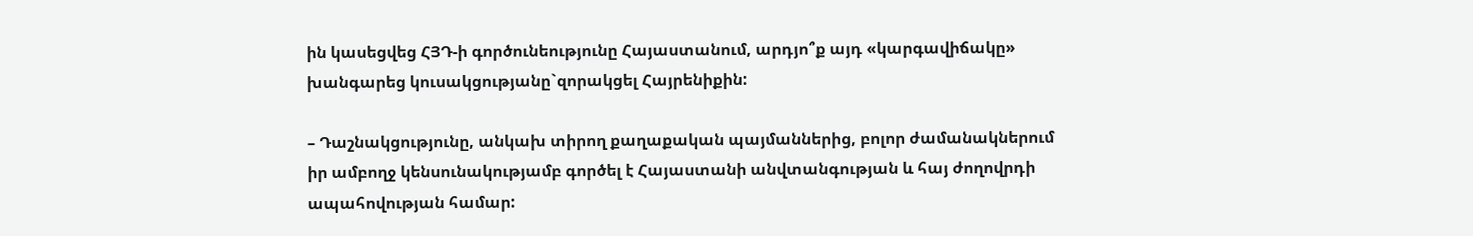ին կասեցվեց ՀՅԴ-ի գործունեությունը Հայաստանում, արդյո՞ք այդ «կարգավիճակը» խանգարեց կուսակցությանը`զորակցել Հայրենիքին:

– Դաշնակցությունը, անկախ տիրող քաղաքական պայմաններից, բոլոր ժամանակներում իր ամբողջ կենսունակությամբ գործել է Հայաստանի անվտանգության և հայ ժողովրդի ապահովության համար: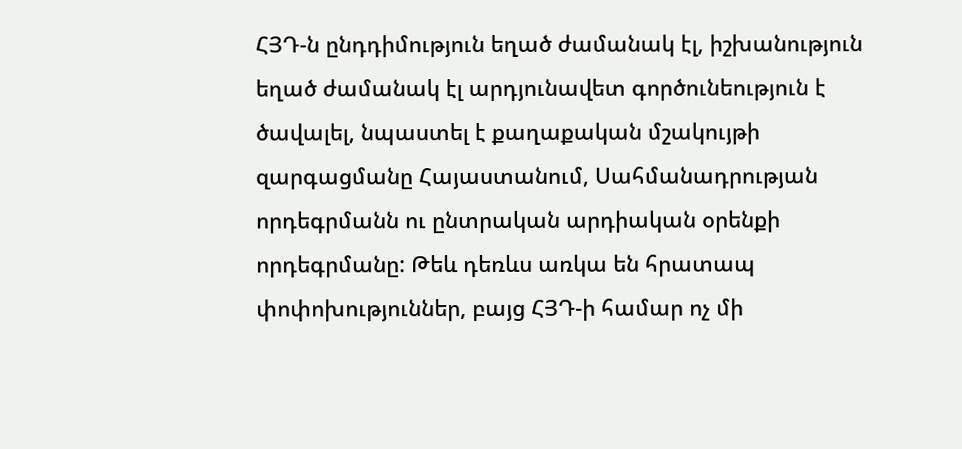ՀՅԴ-ն ընդդիմություն եղած ժամանակ էլ, իշխանություն եղած ժամանակ էլ արդյունավետ գործունեություն է ծավալել, նպաստել է քաղաքական մշակույթի զարգացմանը Հայաստանում, Սահմանադրության որդեգրմանն ու ընտրական արդիական օրենքի որդեգրմանը: Թեև դեռևս առկա են հրատապ փոփոխություններ, բայց ՀՅԴ-ի համար ոչ մի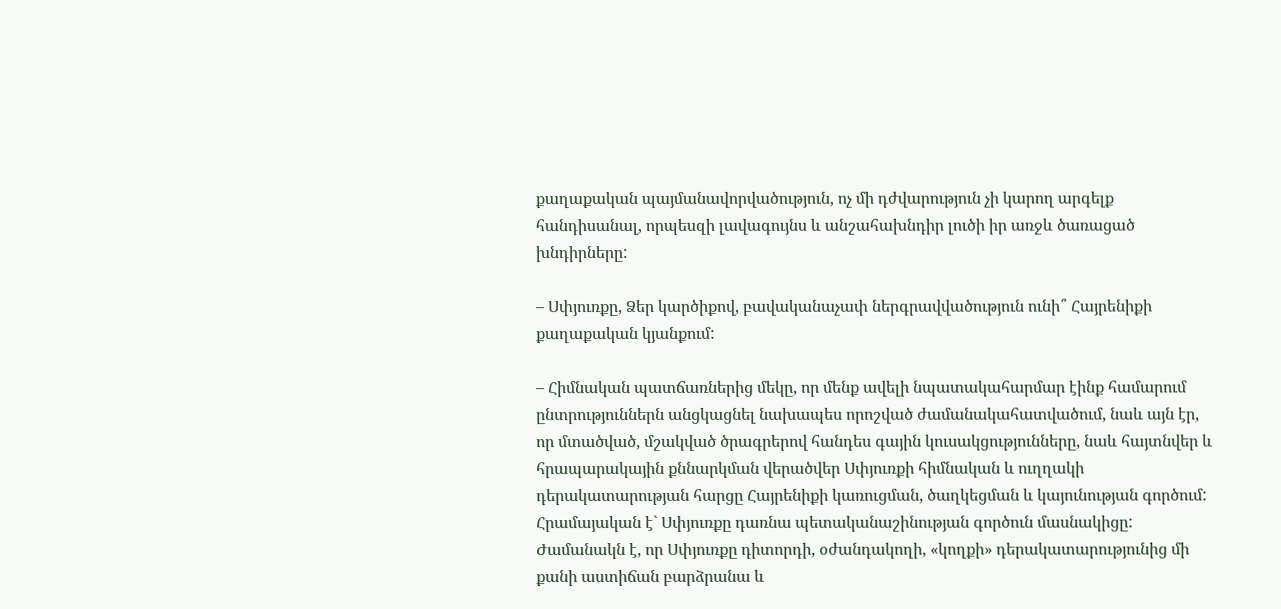քաղաքական պայմանավորվածություն, ոչ մի դժվարություն չի կարող արգելք հանդիսանալ, որպեսզի լավագույնս և անշահախնդիր լուծի իր առջև ծառացած խնդիրները:

– Սփյուռքը, Ձեր կարծիքով, բավականաչափ ներգրավվածություն ունի՞ Հայրենիքի քաղաքական կյանքում:

– Հիմնական պատճառներից մեկը, որ մենք ավելի նպատակահարմար էինք համարում ընտրություններն անցկացնել նախապես որոշված ժամանակահատվածում, նաև այն էր, որ մտածված, մշակված ծրագրերով հանդես գային կուսակցությունները, նաև հայտնվեր և հրապարակային քննարկման վերածվեր Սփյուռքի հիմնական և ուղղակի դերակատարության հարցը Հայրենիքի կառուցման, ծաղկեցման և կայունության գործում: Հրամայական է` Սփյուռքը դառնա պետականաշինության գործուն մասնակիցը: Ժամանակն է, որ Սփյուռքը դիտորդի, օժանդակողի, «կողքի» դերակատարությունից մի քանի աստիճան բարձրանա և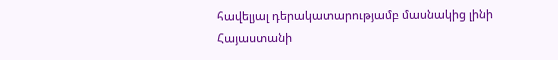հավելյալ դերակատարությամբ մասնակից լինի Հայաստանի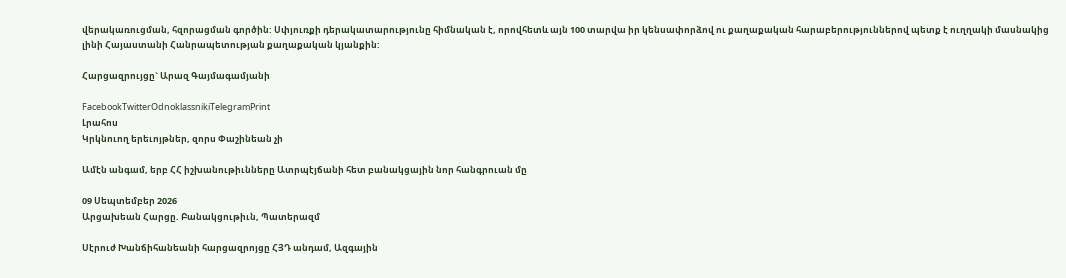վերակառուցման, հզորացման գործին: Սփյուռքի դերակատարությունը հիմնական է, որովհետև այն 100 տարվա իր կենսափորձով ու քաղաքական հարաբերություններով պետք է ուղղակի մասնակից լինի Հայաստանի Հանրապետության քաղաքական կյանքին:

Հարցազրույցը` Արազ Գայմագամյանի

FacebookTwitterOdnoklassnikiTelegramPrint
Լրահոս
Կրկնուող երեւոյթներ, զորս Փաշինեան չի

Ամէն անգամ, երբ ՀՀ իշխանութիւնները Ատրպէյճանի հետ բանակցային նոր հանգրուան մը

09 Սեպտեմբեր 2026
Արցախեան Հարցը. Բանակցութիւն, Պատերազմ

Սէրուժ Խանճիհանեանի հարցազրոյցը ՀՅԴ անդամ, Ազգային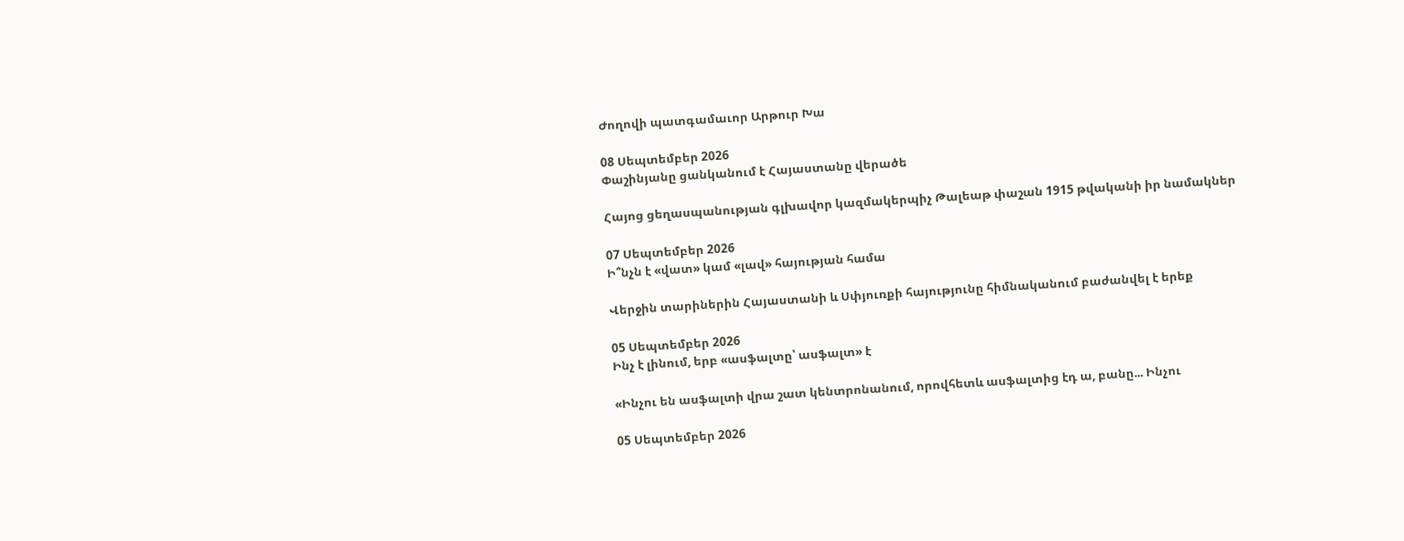Ժողովի պատգամաւոր Արթուր Խա

08 Սեպտեմբեր 2026
Փաշինյանը ցանկանում է Հայաստանը վերածե

Հայոց ցեղասպանության գլխավոր կազմակերպիչ Թալեաթ փաշան 1915 թվականի իր նամակներ

07 Սեպտեմբեր 2026
Ի՞նչն է «վատ» կամ «լավ» հայության համա

Վերջին տարիներին Հայաստանի և Սփյուռքի հայությունը հիմնականում բաժանվել է երեք

05 Սեպտեմբեր 2026
Ինչ է լինում, երբ «ասֆալտը՝ ասֆալտ» է

«Ինչու են ասֆալտի վրա շատ կենտրոնանում, որովհետև ասֆալտից էդ ա, բանը... Ինչու

05 Սեպտեմբեր 2026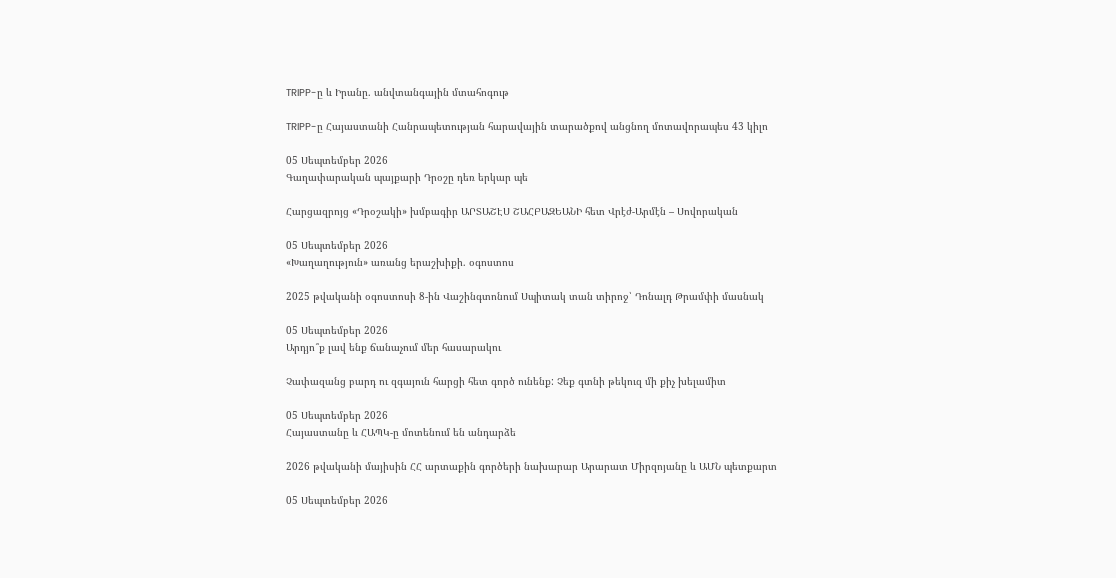TRIPP-ը և Իրանը. անվտանգային մտահոգութ

TRIPP-ը Հայաստանի Հանրապետության հարավային տարածքով անցնող մոտավորապես 43 կիլո

05 Սեպտեմբեր 2026
Գաղափարական պայքարի Դրօշը դեռ երկար պե

Հարցազրոյց «Դրօշակի» խմբագիր ԱՐՏԱՇԷՍ ՇԱՀԲԱԶԵԱՆԻ հետ Վրէժ-Արմէն – Սովորական

05 Սեպտեմբեր 2026
«Խաղաղություն» առանց երաշխիքի. օգոստոս

2025 թվականի օգոստոսի 8-ին Վաշինգտոնում Սպիտակ տան տիրոջ՝ Դոնալդ Թրամփի մասնակ

05 Սեպտեմբեր 2026
Արդյո՞ք լավ ենք ճանաչում մեր հասարակու

Չափազանց բարդ ու զգայուն հարցի հետ գործ ունենք: Չեք գտնի թեկուզ մի քիչ խելամիտ

05 Սեպտեմբեր 2026
Հայաստանը և ՀԱՊԿ-ը մոտենում են անդարձե

2026 թվականի մայիսին ՀՀ արտաքին գործերի նախարար Արարատ Միրզոյանը և ԱՄՆ պետքարտ

05 Սեպտեմբեր 2026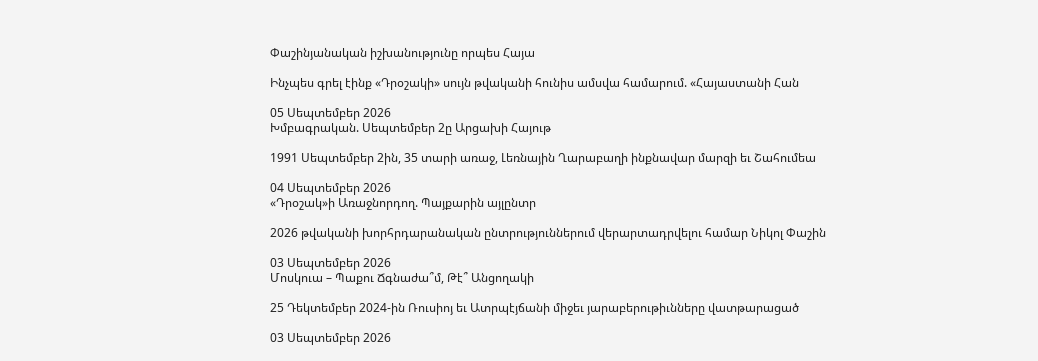Փաշինյանական իշխանությունը որպես Հայա

Ինչպես գրել էինք «Դրօշակի» սույն թվականի հունիս ամսվա համարում. «Հայաստանի Հան

05 Սեպտեմբեր 2026
Խմբագրական. Սեպտեմբեր 2ը Արցախի Հայութ

1991 Սեպտեմբեր 2ին, 35 տարի առաջ, Լեռնային Ղարաբաղի ինքնավար մարզի եւ Շահումեա

04 Սեպտեմբեր 2026
«Դրօշակ»ի Առաջնորդող. Պայքարին այլընտր

2026 թվականի խորհրդարանական ընտրություններում վերարտադրվելու համար Նիկոլ Փաշին

03 Սեպտեմբեր 2026
Մոսկուա – Պաքու Ճգնաժա՞մ, Թէ՞ Անցողակի

25 Դեկտեմբեր 2024-ին Ռուսիոյ եւ Ատրպէյճանի միջեւ յարաբերութիւնները վատթարացած

03 Սեպտեմբեր 2026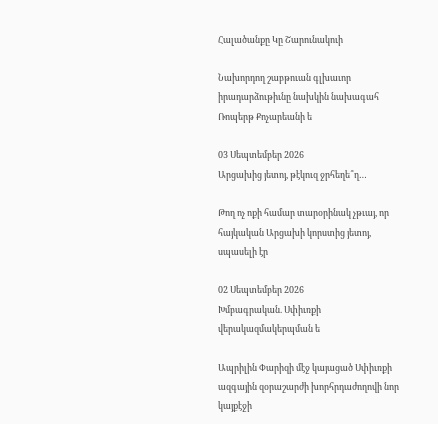Հալածանքը Կը Շարունակուի

Նախորդող շաբթուան գլխաւոր իրադարձութիւնը նախկին նախագահ Ռոպերթ Քոչարեանի ե

03 Սեպտեմբեր 2026
Արցախից յետոյ, թէկուզ ջրհեղե՞ղ…

Թող ոչ ոքի համար տարօրինակ չթւայ, որ հայկական Արցախի կորստից յետոյ, սպասելի էր

02 Սեպտեմբեր 2026
Խմբագրական. Սփիւռքի վերակազմակերպման ե

Ապրիլին Փարիզի մէջ կայացած Սփիւռքի ազգային զօրաշարժի խորհրդաժողովի նոր կայքէջի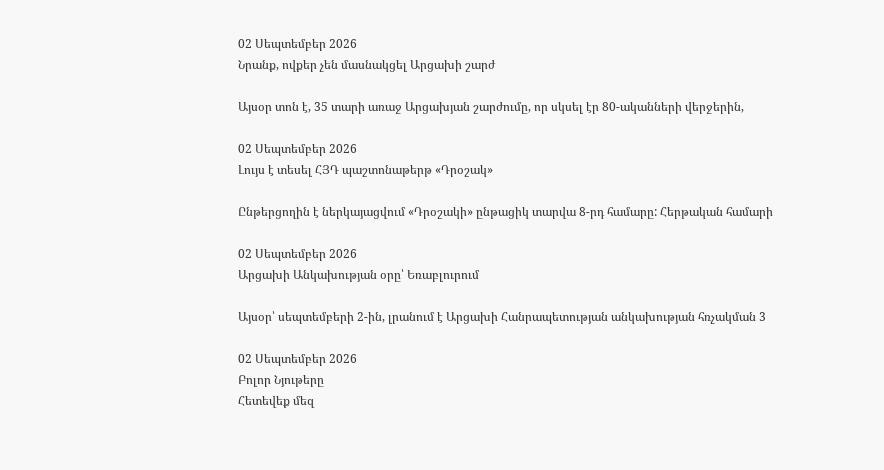02 Սեպտեմբեր 2026
Նրանք, ովքեր չեն մասնակցել Արցախի շարժ

Այսօր տոն է, 35 տարի առաջ Արցախյան շարժումը, որ սկսել էր 80-ականների վերջերին,

02 Սեպտեմբեր 2026
Լույս է տեսել ՀՅԴ պաշտոնաթերթ «Դրօշակ»

Ընթերցողին է ներկայացվում «Դրօշակի» ընթացիկ տարվա 8-րդ համարը: Հերթական համարի

02 Սեպտեմբեր 2026
Արցախի Անկախության օրը՝ Եռաբլուրում

Այսօր՝ սեպտեմբերի 2-ին, լրանում է Արցախի Հանրապետության անկախության հռչակման 3

02 Սեպտեմբեր 2026
Բոլոր Նյութերը
Հետեվեք մեզ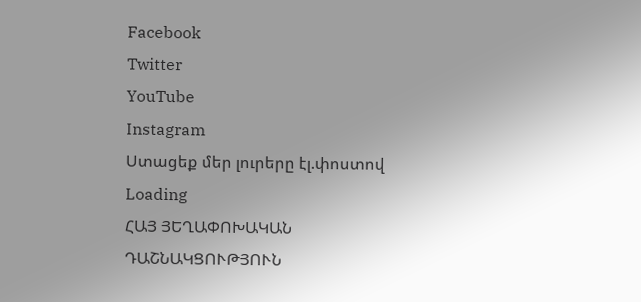Facebook
Twitter
YouTube
Instagram
Ստացեք մեր լուրերը էլ.փոստով
Loading
ՀԱՅ ՅԵՂԱՓՈԽԱԿԱՆ ԴԱՇՆԱԿՑՈՒԹՅՈՒՆ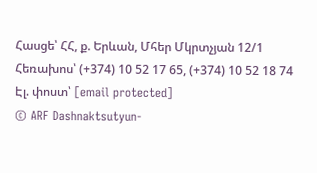Հասցե՝ ՀՀ, ք. Երևան, Մհեր Մկրտչյան 12/1 Հեռախոս՝ (+374) 10 52 17 65, (+374) 10 52 18 74 Էլ. փոստ՝ [email protected]
© ARF Dashnaktsutyun-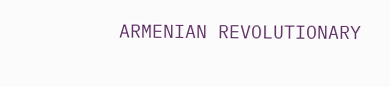ARMENIAN REVOLUTIONARY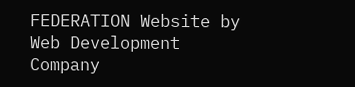FEDERATION Website by Web Development Company